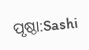ପୃଷ୍ଠା:Sashi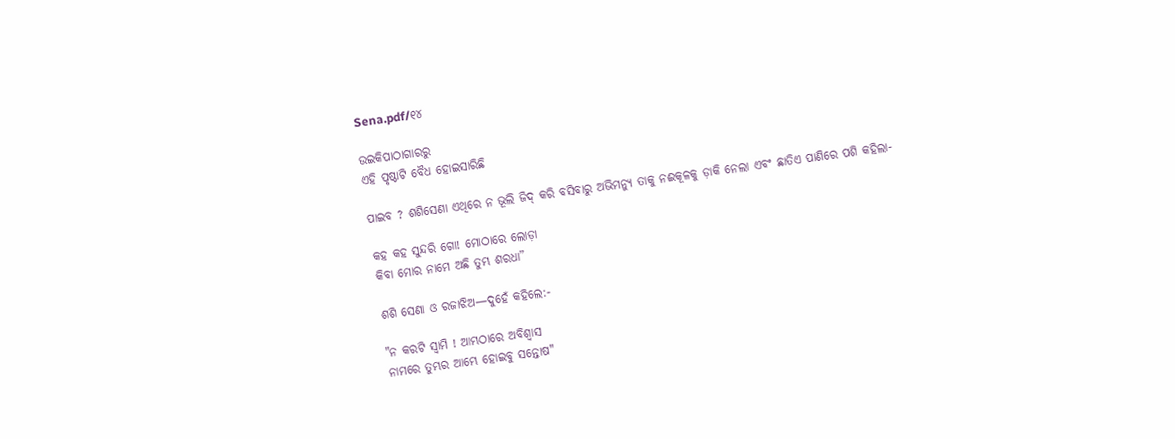Sena.pdf/୧୪

ଉଇକିପାଠାଗାର‌ରୁ
ଏହି ପୃଷ୍ଠାଟି ବୈଧ ହୋଇସାରିଛି

ପାଇବ ? ଶଶିସେଣା ଏଥିରେ ନ ଭୂଲି ଜିଦ୍ କରି ବସିବାରୁ ଅଭିମନ୍ୟୁ ତାକୁ ନଈକୂଳକୁ ଡ଼ାକି ନେଲା ଏବଂ ଛାତିଏ ପାଣିରେ ପଶି କହିଲା-

କହ କହ ସୁନ୍ଦରି ଗୋ! ମୋଠାରେ ଲୋଡ଼ା
କିବା ମୋର ନାମେ ଅଛି ତୁମ୍ଭ ଶରଧା”

ଶଶି ସେଣା ଓ ରଜାଝିଅ—ଦୁହେଁ କହିଲେ:-

"ନ କରଟି ସ୍ୱାମି ! ଆମ୍ଭଠାରେ ଅବିଶ୍ୱାସ
ନାମରେ ତୁମ୍ଭର ଆମ୍ଭେ ହୋଇବୁ ସନ୍ତୋଷ"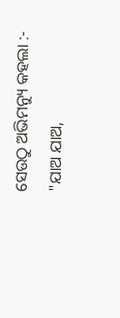ସେଉଠୁ ଅଭିମନ୍ୟୁ କହଲା :-
"ଯାଅ ଯାଅ,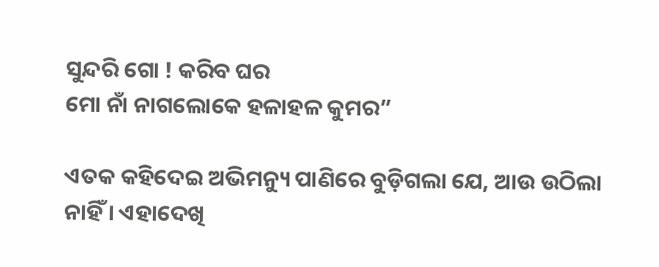ସୁନ୍ଦରି ଗୋ ! କରିବ ଘର
ମୋ ନାଁ ନାଗଲୋକେ ହଳାହଳ କୁମର”

ଏତକ କହିଦେଇ ଅଭିମନ୍ୟୁ ପାଣିରେ ବୁଡ଼ିଗଲା ଯେ, ଆଉ ଉଠିଲା ନାହିଁ । ଏହାଦେଖି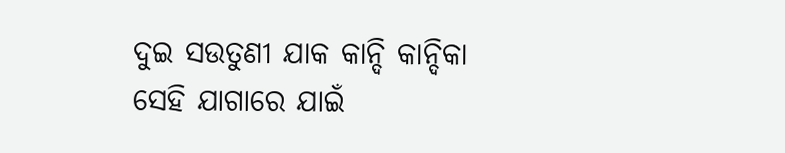ଦୁଇ ସଉତୁଣୀ ଯାକ କାନ୍ଦି କାନ୍ଦିକା ସେହି ଯାଗାରେ ଯାଇଁ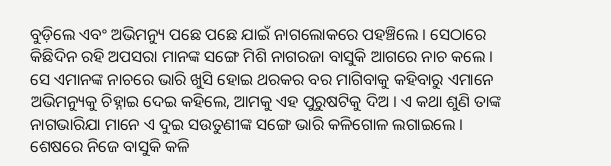ବୁଡ଼ିଲେ ଏବଂ ଅଭିମନ୍ୟୁ ପଛେ ପଛେ ଯାଇଁ ନାଗଲୋକରେ ପହଞ୍ଚିଲେ । ସେଠାରେ କିଛିଦିନ ରହି ଅପସରା ମାନଙ୍କ ସଙ୍ଗେ ମିଶି ନାଗରଜା ବାସୁକି ଆଗରେ ନାଚ କଲେ । ସେ ଏମାନଙ୍କ ନାଚରେ ଭାରି ଖୁସି ହୋଇ ଥରକର ବର ମାଗିବାକୁ କହିବାରୁ ଏମାନେ ଅଭିମନ୍ୟୁକୁ ଚିହ୍ନାଇ ଦେଇ କହିଲେ, ଆମକୁ ଏହ ପୁରୁଷଟିକୁ ଦିଅ । ଏ କଥା ଶୁଣି ତାଙ୍କ ନାଗଭାରିଯା ମାନେ ଏ ଦୁଇ ସଉତୁଣୀଙ୍କ ସଙ୍ଗେ ଭାରି କଳିଗୋଳ ଲଗାଇଲେ । ଶେଷରେ ନିଜେ ବାସୁକି କଳି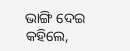ଭାଙ୍ଗି ଦେଇ କହିଲେ,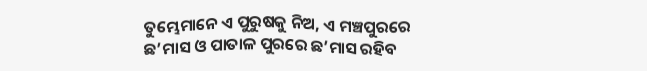ତୁମ୍ଭେମାନେ ଏ ପୁରୁଷକୁ ନିଅ, ଏ ମଞ୍ଚପୁରରେ ଛ’ମାସ ଓ ପାତାଳ ପୁରରେ ଛ’ମାସ ରହିବ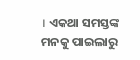। ଏକଥା ସମସ୍ତଙ୍କ ମନକୁ ପାଇଲାରୁ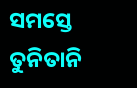ସମସ୍ତେ ତୁନିତାନି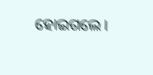ହୋଇଗଲେ ।